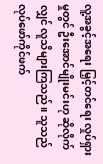လူ့အခွင့်အရေး မြှင့်တင်ရေး လှုပ်ရှားမှုတွင် ဦးအောင်မျိုးမင်းဟု ဆိုလိုက်လျှင် လူသိများကြသည်။ သူသည် လုပ်ဖော်ကိုင်ဖက်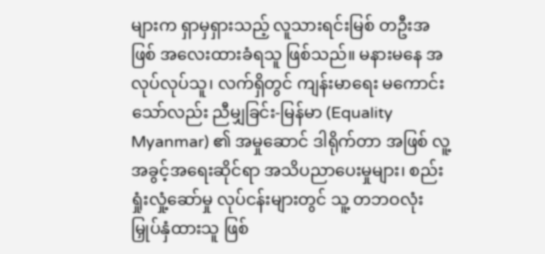များက ရှာမှရှားသည့် လူသားရင်းမြစ် တဦးအဖြစ် အလေးထားခံရသူ ဖြစ်သည်။ မနားမနေ အလုပ်လုပ်သူ၊ လက်ရှိတွင် ကျန်းမာရေး မကောင်းသော်လည်း ညီမျှခြင်း-မြန်မာ (Equality Myanmar) ၏ အမှုဆောင် ဒါရိုက်တာ အဖြစ် လူ့အခွင့်အရေးဆိုင်ရာ အသိပညာပေးမှုများ၊ စည်းရှုံးလှုံ့ဆော်မှု လုပ်ငန်းများတွင် သူ့ တဘဝလုံး မြှုပ်နှံထားသူ ဖြစ်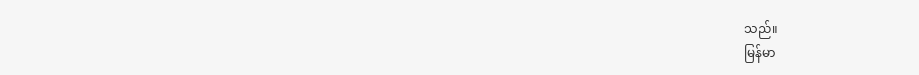သည်။
မြန်မာ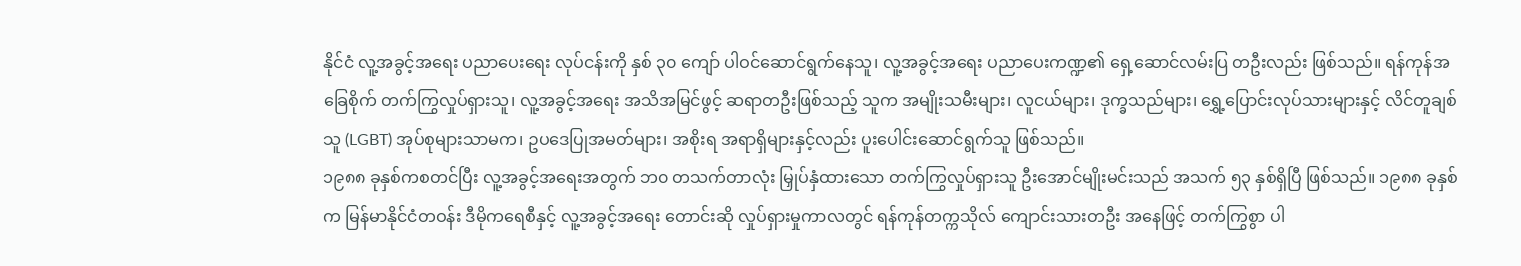နိုင်ငံ လူ့အခွင့်အရေး ပညာပေးရေး လုပ်ငန်းကို နှစ် ၃၀ ကျော် ပါဝင်ဆောင်ရွက်နေသူ၊ လူ့အခွင့်အရေး ပညာပေးကဏ္ဍ၏ ရှေ့ဆောင်လမ်းပြ တဦးလည်း ဖြစ်သည်။ ရန်ကုန်အခြေစိုက် တက်ကြွလှုပ်ရှားသူ၊ လူ့အခွင့်အရေး အသိအမြင်ဖွင့် ဆရာတဦးဖြစ်သည့် သူက အမျိုးသမီးများ၊ လူငယ်များ၊ ဒုက္ခသည်များ၊ ရွှေ့ပြောင်းလုပ်သားများနှင့် လိင်တူချစ်သူ (LGBT) အုပ်စုများသာမက၊ ဥပဒေပြုအမတ်များ၊ အစိုးရ အရာရှိများနှင့်လည်း ပူးပေါင်းဆောင်ရွက်သူ ဖြစ်သည်။
၁၉၈၈ ခုနှစ်ကစတင်ပြီး လူ့အခွင့်အရေးအတွက် ဘ၀ တသက်တာလုံး မြှုပ်နှံထားသော တက်ကြွလှုပ်ရှားသူ ဦးအောင်မျိုးမင်းသည် အသက် ၅၃ နှစ်ရှိပြီ ဖြစ်သည်။ ၁၉၈၈ ခုနှစ်က မြန်မာနိုင်ငံတဝန်း ဒီမိုကရေစီနှင့် လူ့အခွင့်အရေး တောင်းဆို လှုပ်ရှားမှုကာလတွင် ရန်ကုန်တက္ကသိုလ် ကျောင်းသားတဦး အနေဖြင့် တက်ကြွစွာ ပါ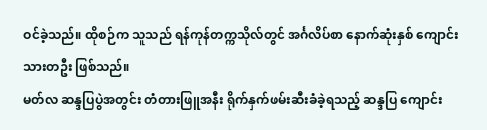ဝင်ခဲ့သည်။ ထိုစဉ်က သူသည် ရန်ကုန်တက္ကသိုလ်တွင် အင်္ဂလိပ်စာ နောက်ဆုံးနှစ် ကျောင်းသားတဦး ဖြစ်သည်။
မတ်လ ဆန္ဒပြပွဲအတွင်း တံတားဖြူအနီး ရိုက်နှက်ဖမ်းဆီးခံခဲ့ရသည့် ဆန္ဒပြ ကျောင်း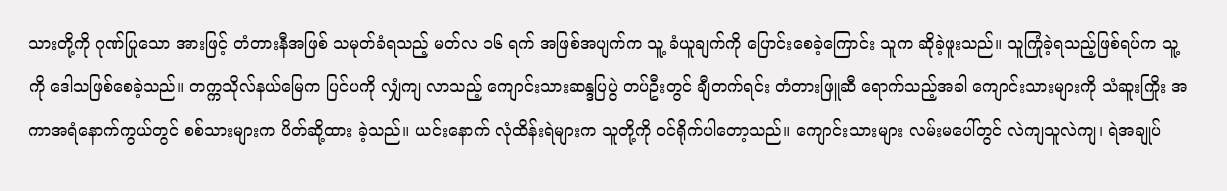သားတို့ကို ဂုဏ်ပြုသော အားဖြင့် တံတားနီအဖြစ် သမုတ်ခံရသည့် မတ်လ ၁၆ ရက် အဖြစ်အပျက်က သူ့ ခံယူချက်ကို ပြောင်းစေခဲ့ကြောင်း သူက ဆိုခဲ့ဖူးသည်။ သူကြုံခဲ့ရသည့်ဖြစ်ရပ်က သူ့ကို ဒေါသဖြစ်စေခဲ့သည်။ တက္ကသိုလ်နယ်မြေက ပြင်ပကို လျှံကျ လာသည့် ကျောင်းသားဆန္ဒပြပွဲ တပ်ဦးတွင် ချီတက်ရင်း တံတားဖြူဆီ ရောက်သည့်အခါ ကျောင်းသားများကို သံဆူးကြိုး အကာအရံနောက်ကွယ်တွင် စစ်သားများက ပိတ်ဆို့ထား ခဲ့သည်။ ယင်းနောက် လုံထိန်းရဲများက သူတို့ကို ဝင်ရိုက်ပါတော့သည်။ ကျောင်းသားများ လမ်းမပေါ်တွင် လဲကျသူလဲကျ၊ ရဲအချုပ်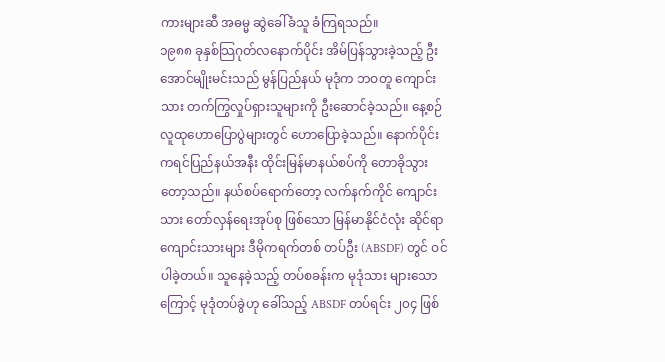ကားများဆီ အဓမ္မ ဆွဲခေါ်ခံသူ ခံကြရသည်။
၁၉၈၈ ခုနှစ်သြဂုတ်လနောက်ပိုင်း အိမ်ပြန်သွားခဲ့သည့် ဦးအောင်မျိုးမင်းသည် မွန်ပြည်နယ် မုဒုံက ဘဝတူ ကျောင်းသား တက်ကြွလှုပ်ရှားသူများကို ဦးဆောင်ခဲ့သည်။ နေ့စဉ် လူထုဟောပြောပွဲများတွင် ဟောပြောခဲ့သည်။ နောက်ပိုင်း ကရင်ပြည်နယ်အနီး ထိုင်းမြန်မာနယ်စပ်ကို တောခိုသွားတော့သည်။ နယ်စပ်ရောက်တော့ လက်နက်ကိုင် ကျောင်းသား တော်လှန်ရေးအုပ်စု ဖြစ်သော မြန်မာနိုင်ငံလုံး ဆိုင်ရာ ကျောင်းသားများ ဒီမိုကရက်တစ် တပ်ဦး (ABSDF) တွင် ဝင်ပါခဲ့တယ်။ သူနေခဲ့သည့် တပ်စခန်းက မုဒုံသား များသောကြောင့် မုဒုံတပ်ခွဲဟု ခေါ်သည့် ABSDF တပ်ရင်း ၂၀၄ ဖြစ်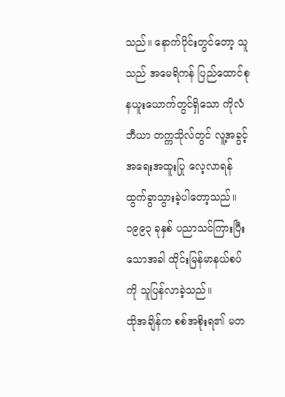သည်။ နောက်ပိုင်းတွင်တော့ သူသည် အမေရိကန် ပြည်ထောင်စု နယူးယောက်တွင်ရှိသော ကိုလံဘီယာ တက္ကသိုလ်တွင် လူ့အခွင့်အရေးအထူးပြု လေ့လာရန် ထွက်ခွာသွားခဲ့ပါတော့သည်။
၁၉၉၃ ခုနှစ် ပညာသင်ကြားပြီးသောအခါ ထိုင်းမြန်မာနယ်စပ်ကို သူပြန်လာခဲ့သည်။
ထိုအချိန်က စစ်အစိုးရ၏ မတ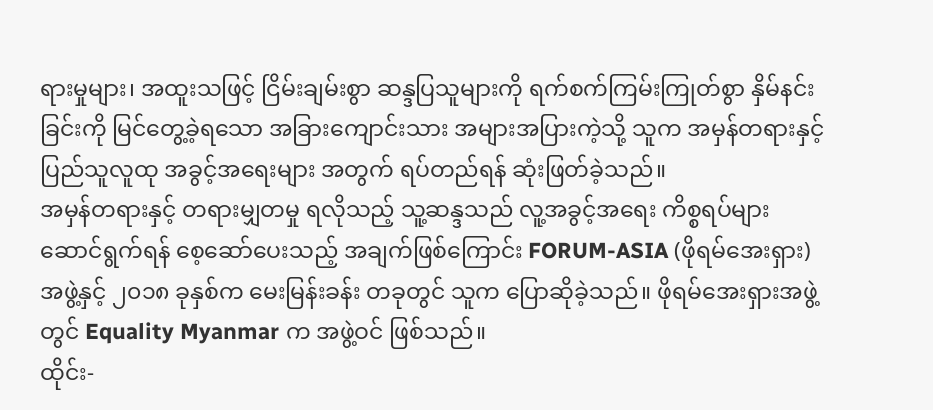ရားမှုများ၊ အထူးသဖြင့် ငြိမ်းချမ်းစွာ ဆန္ဒပြသူများကို ရက်စက်ကြမ်းကြုတ်စွာ နှိမ်နင်းခြင်းကို မြင်တွေ့ခဲ့ရသော အခြားကျောင်းသား အများအပြားကဲ့သို့ သူက အမှန်တရားနှင့် ပြည်သူလူထု အခွင့်အရေးများ အတွက် ရပ်တည်ရန် ဆုံးဖြတ်ခဲ့သည်။
အမှန်တရားနှင့် တရားမျှတမှု ရလိုသည့် သူ့ဆန္ဒသည် လူ့အခွင့်အရေး ကိစ္စရပ်များ ဆောင်ရွက်ရန် စေ့ဆော်ပေးသည့် အချက်ဖြစ်ကြောင်း FORUM-ASIA (ဖိုရမ်အေးရှား) အဖွဲ့နှင့် ၂၀၁၈ ခုနှစ်က မေးမြန်းခန်း တခုတွင် သူက ပြောဆိုခဲ့သည်။ ဖိုရမ်အေးရှားအဖွဲ့တွင် Equality Myanmar က အဖွဲ့ဝင် ဖြစ်သည်။
ထိုင်း-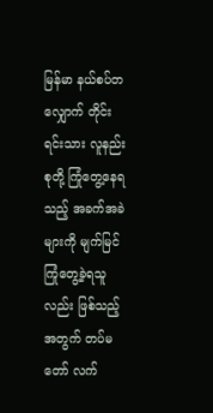မြန်မာ နယ်စပ်တလျှောက် တိုင်းရင်းသား လူနည်းစုတို့ ကြုံတွေ့နေရသည့် အခက်အခဲများကို မျက်မြင် ကြုံတွေ့ခဲ့ရသူလည်း ဖြစ်သည့်အတွက် တပ်မတော် လက်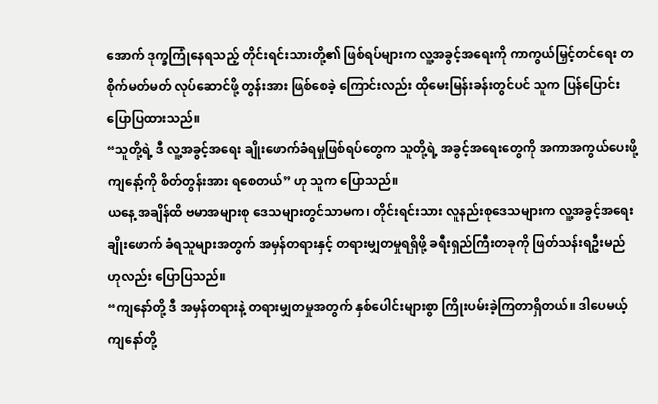အောက် ဒုက္ခကြုံနေရသည့် တိုင်းရင်းသားတို့၏ ဖြစ်ရပ်များက လူ့အခွင့်အရေးကို ကာကွယ်မြှင့်တင်ရေး တစိုက်မတ်မတ် လုပ်ဆောင်ဖို့ တွန်းအား ဖြစ်စေခဲ့ ကြောင်းလည်း ထိုမေးမြန်းခန်းတွင်ပင် သူက ပြန်ပြောင်း ပြောပြထားသည်။
“သူတို့ရဲ့ ဒီ လူ့အခွင့်အရေး ချိုးဖောက်ခံရမှုဖြစ်ရပ်တွေက သူတို့ရဲ့ အခွင့်အရေးတွေကို အကာအကွယ်ပေးဖို့ ကျနော့်ကို စိတ်တွန်းအား ရစေတယ်” ဟု သူက ပြောသည်။
ယနေ့ အချိန်ထိ ဗမာအများစု ဒေသများတွင်သာမက၊ တိုင်းရင်းသား လူနည်းစုဒေသများက လူ့အခွင့်အရေး ချိုးဖောက် ခံရသူများအတွက် အမှန်တရားနှင့် တရားမျှတမှုရရှိဖို့ ခရီးရှည်ကြီးတခုကို ဖြတ်သန်းရဦးမည် ဟုလည်း ပြောပြသည်။
“ကျနော်တို့ ဒီ အမှန်တရားနဲ့ တရားမျှတမှုအတွက် နှစ်ပေါင်းများစွာ ကြိုးပမ်းခဲ့ကြတာရှိတယ်။ ဒါပေမယ့် ကျနော်တို့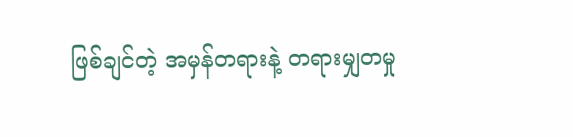ဖြစ်ချင်တဲ့ အမှန်တရားနဲ့ တရားမျှတမှု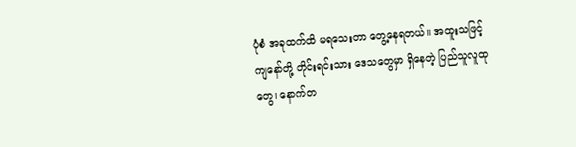ပုံစံ အခုထက်ထိ မရသေးတာ တွေ့နေရတယ်။ အထူးသဖြင့် ကျနော်တို့ တိုင်းရင်းသား ဒေသတွေမှာ ရှိနေတဲ့ ပြည်သူလူထုတွေ၊ နောက်တ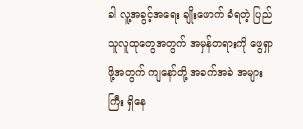ခါ လူ့အခွင့်အရေး ချိုးဖောက် ခံရတဲ့ ပြည်သူလူထုတွေအတွက် အမှန်တရားကို ဖွေရှာဖို့အတွက် ကျနော်တို့ အခက်အခဲ အများကြီး ရှိနေ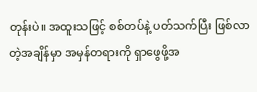တုန်းပဲ။ အထူးသဖြင့် စစ်တပ်နဲ့ ပတ်သက်ပြီး ဖြစ်လာတဲ့အချိန်မှာ အမှန်တရားကို ရှာဖွေဖို့အ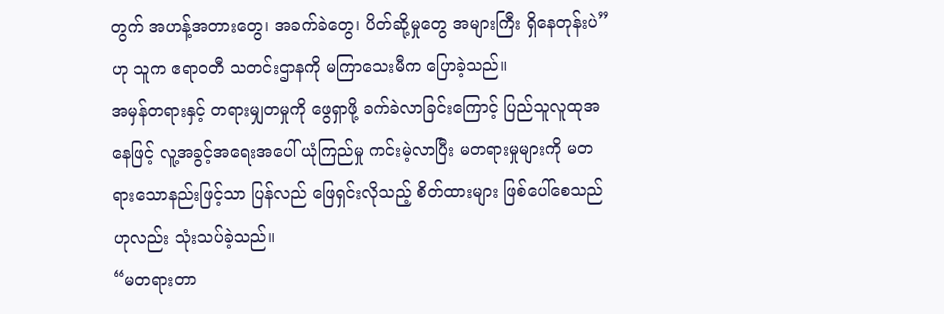တွက် အဟန့်အတားတွေ၊ အခက်ခဲတွေ၊ ပိတ်ဆို့မှုတွေ အများကြီး ရှိနေတုန်းပဲ” ဟု သူက ဧရာဝတီ သတင်းဌာနကို မကြာသေးမီက ပြောခဲ့သည်။
အမှန်တရားနှင့် တရားမျှတမှုကို ဖွေရှာဖို့ ခက်ခဲလာခြင်းကြောင့် ပြည်သူလူထုအနေဖြင့် လူ့အခွင့်အရေးအပေါ် ယုံကြည်မှု ကင်းမဲ့လာပြီး မတရားမှုများကို မတရားသောနည်းဖြင့်သာ ပြန်လည် ဖြေရှင်းလိုသည့် စိတ်ထားများ ဖြစ်ပေါ်စေသည် ဟုလည်း သုံးသပ်ခဲ့သည်။
“မတရားတာ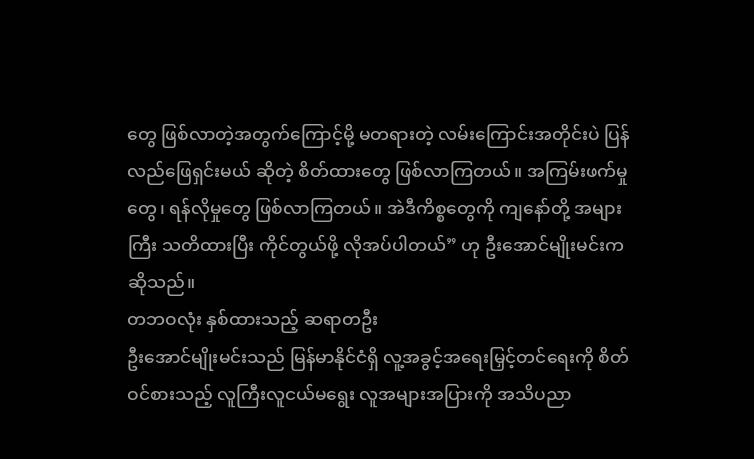တွေ ဖြစ်လာတဲ့အတွက်ကြောင့်မို့ မတရားတဲ့ လမ်းကြောင်းအတိုင်းပဲ ပြန်လည်ဖြေရှင်းမယ် ဆိုတဲ့ စိတ်ထားတွေ ဖြစ်လာကြတယ်။ အကြမ်းဖက်မှုတွေ၊ ရန်လိုမှုတွေ ဖြစ်လာကြတယ်။ အဲဒီကိစ္စတွေကို ကျနော်တို့ အများကြီး သတိထားပြီး ကိုင်တွယ်ဖို့ လိုအပ်ပါတယ်” ဟု ဦးအောင်မျိုးမင်းက ဆိုသည်။
တဘဝလုံး နှစ်ထားသည့် ဆရာတဦး
ဦးအောင်မျိုးမင်းသည် မြန်မာနိုင်ငံရှိ လူ့အခွင့်အရေးမြှင့်တင်ရေးကို စိတ်ဝင်စားသည့် လူကြီးလူငယ်မရွေး လူအများအပြားကို အသိပညာ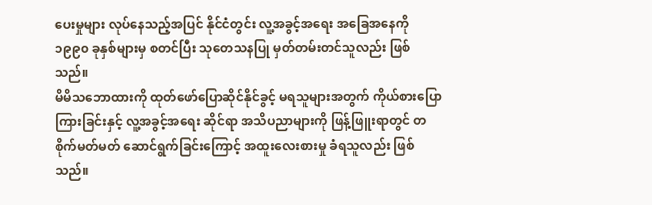ပေးမှုများ လုပ်နေသည့်အပြင် နိုင်ငံတွင်း လူ့အခွင့်အရေး အခြေအနေကို ၁၉၉၀ ခုနှစ်များမှ စတင်ပြီး သုတေသနပြု မှတ်တမ်းတင်သူလည်း ဖြစ်သည်။
မိမိသဘောထားကို ထုတ်ဖော်ပြောဆိုင်နိုင်ခွင့် မရသူများအတွက် ကိုယ်စားပြောကြားခြင်းနှင့် လူ့အခွင့်အရေး ဆိုင်ရာ အသိပညာများကို ဖြန့်ဖြူးရာတွင် တစိုက်မတ်မတ် ဆောင်ရွက်ခြင်းကြောင့် အထူးလေးစားမှု ခံရသူလည်း ဖြစ်သည်။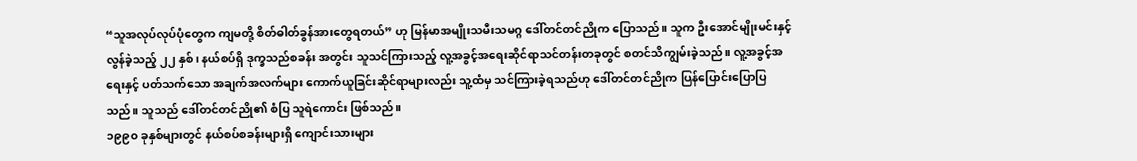“သူအလုပ်လုပ်ပုံတွေက ကျမတို့ စိတ်ဓါတ်ခွန်အားတွေရတယ်” ဟု မြန်မာအမျိုးသမီးသမဂ္ဂ ဒေါ်တင်တင်ညိုက ပြောသည်။ သူက ဦးအောင်မျိုးမင်းနှင့် လွန်ခဲ့သည့် ၂၂ နှစ်၊ နယ်စပ်ရှိ ဒုက္ခသည်စခန်း အတွင်း သူသင်ကြားသည့် လူ့အခွင့်အရေးဆိုင်ရာသင်တန်းတခုတွင် စတင်သိကျွမ်းခဲ့သည်။ လူ့အခွင့်အရေးနှင့် ပတ်သက်သော အချက်အလက်များ ကောက်ယူခြင်းဆိုင်ရာများလည်း သူ့ထံမှ သင်ကြားခဲ့ရသည်ဟု ဒေါ်တင်တင်ညိုက ပြန်ပြောင်းပြောပြသည်။ သူသည် ဒေါ်တင်တင်ညို၏ စံပြ သူရဲကောင်း ဖြစ်သည်။
၁၉၉၀ ခုနှစ်များတွင် နယ်စပ်စခန်းများရှိ ကျောင်းသားများ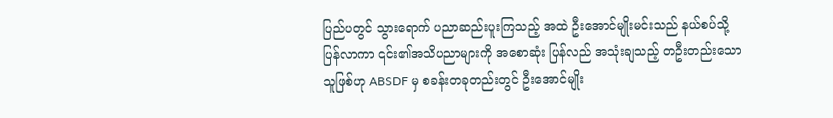ပြည်ပတွင် သွားရောက် ပညာဆည်းပူးကြသည့် အထဲ ဦးအောင်မျိုးမင်းသည် နယ်စပ်သို့ ပြန်လာကာ ၎င်း၏အသိပညာများကို အစောဆုံး ပြန်လည် အသုံးချသည့် တဦးတည်းသောသူဖြစ်ဟု ABSDF မှ စခန်းတခုတည်းတွင် ဦးအောင်မျိုး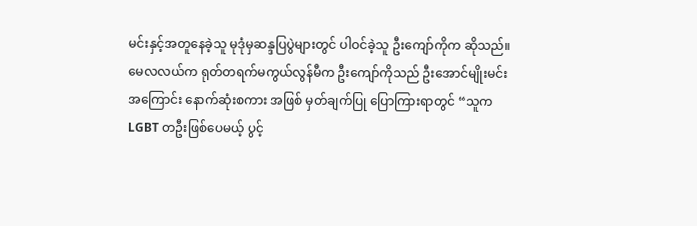မင်းနှင့်အတူနေခဲ့သူ မုဒုံမှဆန္ဒပြပွဲများတွင် ပါဝင်ခဲ့သူ ဦးကျော်ကိုက ဆိုသည်။
မေလလယ်က ရုတ်တရက်မကွယ်လွန်မီက ဦးကျော်ကိုသည် ဦးအောင်မျိုးမင်းအကြောင်း နောက်ဆုံးစကား အဖြစ် မှတ်ချက်ပြု ပြောကြားရာတွင် “သူက LGBT တဦးဖြစ်ပေမယ့် ပွင့်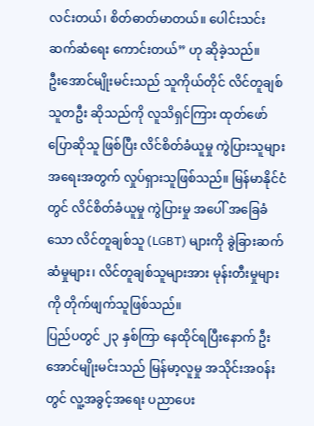လင်းတယ်၊ စိတ်ဓာတ်မာတယ်။ ပေါင်းသင်းဆက်ဆံရေး ကောင်းတယ်” ဟု ဆိုခဲ့သည်။
ဦးအောင်မျိုးမင်းသည် သူကိုယ်တိုင် လိင်တူချစ်သူတဦး ဆိုသည်ကို လူသိရှင်ကြား ထုတ်ဖော်ပြောဆိုသူ ဖြစ်ပြီး လိင်စိတ်ခံယူမှု ကွဲပြားသူများ အရေးအတွက် လှုပ်ရှားသူဖြစ်သည်။ မြန်မာနိုင်ငံတွင် လိင်စိတ်ခံယူမှု ကွဲပြားမှု အပေါ် အခြေခံသော လိင်တူချစ်သူ (LGBT) များကို ခွဲခြားဆက်ဆံမှုများ၊ လိင်တူချစ်သူများအား မုန်းတီးမှုများကို တိုက်ဖျက်သူဖြစ်သည်။
ပြည်ပတွင် ၂၃ နှစ်ကြာ နေထိုင်ရပြီးနောက် ဦးအောင်မျိုးမင်းသည် မြန်မာ့လူမှု အသိုင်းအဝန်းတွင် လူ့အခွင့်အရေး ပညာပေး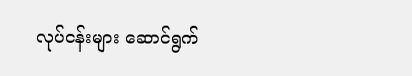လုပ်ငန်းများ ဆောင်ရွက်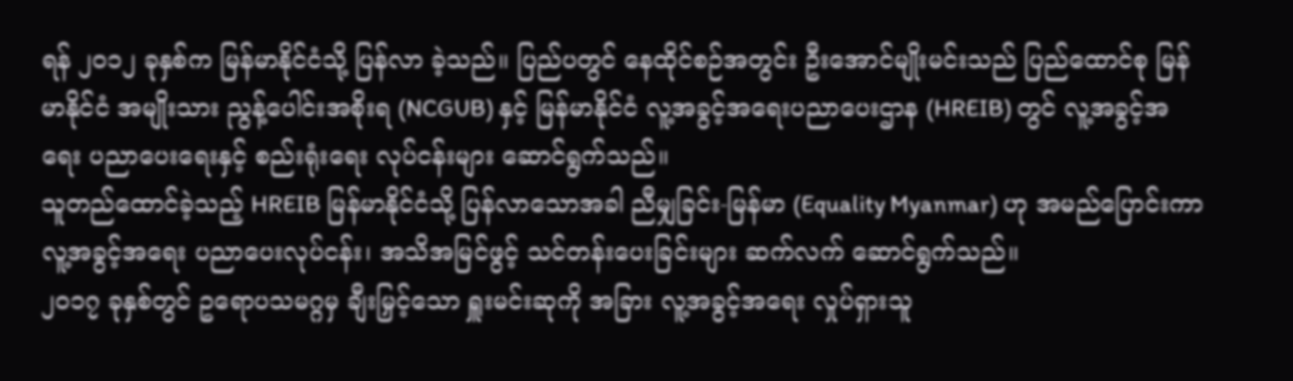ရန် ၂၀၁၂ ခုနှစ်က မြန်မာနိုင်ငံသို့ ပြန်လာ ခဲ့သည်။ ပြည်ပတွင် နေထိုင်စဉ်အတွင်း ဦးအောင်မျိုးမင်းသည် ပြည်ထောင်စု မြန်မာနိုင်ငံ အမျိုးသား ညွန့်ပေါင်းအစိုးရ (NCGUB) နှင့် မြန်မာနိုင်ငံ လူ့အခွင့်အရေးပညာပေးဌာန (HREIB) တွင် လူ့အခွင့်အရေး ပညာပေးရေးနှင့် စည်းရုံးရေး လုပ်ငန်းများ ဆောင်ရွက်သည်။
သူတည်ထောင်ခဲ့သည့် HREIB မြန်မာနိုင်ငံသို့ ပြန်လာသောအခါ ညီမျှခြင်း-မြန်မာ (Equality Myanmar) ဟု အမည်ပြောင်းကာ လူ့အခွင့်အရေး ပညာပေးလုပ်ငန်း၊ အသိအမြင်ဖွင့် သင်တန်းပေးခြင်းများ ဆက်လက် ဆောင်ရွက်သည်။
၂၀၁၇ ခုနှစ်တွင် ဥရောပသမဂ္ဂမှ ချီးမြှင့်သော ရှူးမင်းဆုကို အခြား လူ့အခွင့်အရေး လှုပ်ရှားသူ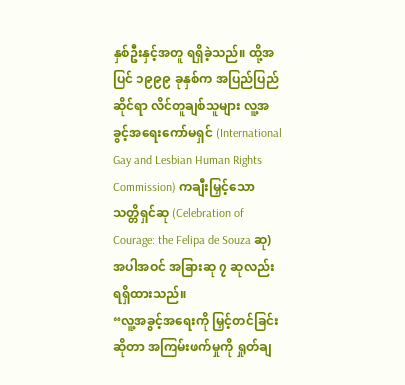နှစ်ဦးနှင့်အတူ ရရှိခဲ့သည်။ ထို့အပြင် ၁၉၉၉ ခုနှစ်က အပြည်ပြည်ဆိုင်ရာ လိင်တူချစ်သူများ လူ့အခွင့်အရေးကော်မရှင် (International Gay and Lesbian Human Rights Commission) ကချီးမြှင့်သော သတ္တိရှင်ဆု (Celebration of Courage: the Felipa de Souza ဆု) အပါအဝင် အခြားဆု ၇ ဆုလည်း ရရှိထားသည်။
“လူ့အခွင့်အရေးကို မြှင့်တင်ခြင်းဆိုတာ အကြမ်းဖက်မှုကို ရှုတ်ချ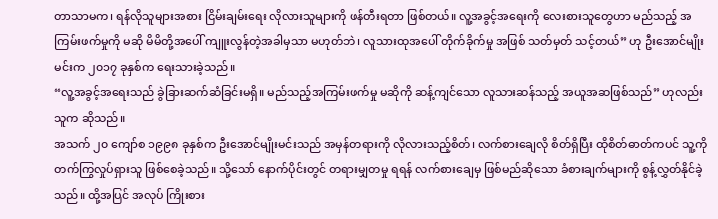တာသာမက၊ ရန်လိုသူများအစား ငြိမ်းချမ်းရေး လိုလားသူများကို ဖန်တီးရတာ ဖြစ်တယ်။ လူ့အခွင့်အရေးကို လေးစားသူတွေဟာ မည်သည့် အကြမ်းဖက်မှုကို မဆို မိမိတို့အပေါ် ကျူးလွန်တဲ့အခါမှသာ မဟုတ်ဘဲ၊ လူသားထုအပေါ် တိုက်ခိုက်မှု အဖြစ် သတ်မှတ် သင့်တယ်” ဟု ဦးအောင်မျိုးမင်းက ၂၀၁၇ ခုနှစ်က ရေးသားခဲ့သည်။
“လူ့အခွင့်အရေးသည် ခွဲခြားဆက်ဆံခြင်းမရှိ။ မည်သည့်အကြမ်းဖက်မှု မဆိုကို ဆန့်ကျင်သော လူသားဆန်သည့် အယူအဆဖြစ်သည်” ဟုလည်း သူက ဆိုသည်။
အသက် ၂၀ ကျော်စ ၁၉၉၈ ခုနှစ်က ဦးအောင်မျိုးမင်းသည် အမှန်တရားကို လိုလားသည့်စိတ်၊ လက်စားချေလို စိတ်ရှိပြီး ထိုစိတ်ဓာတ်ကပင် သူ့ကို တက်ကြွလှုပ်ရှားသူ ဖြစ်စေခဲ့သည်။ သို့သော် နောက်ပိုင်းတွင် တရားမျှတမှု ရရန် လက်စားချေမှ ဖြစ်မည်ဆိုသော ခံစားချက်များကို စွန့်လွှတ်နိုင်ခဲ့သည်။ ထို့အပြင် အလုပ် ကြိုးစား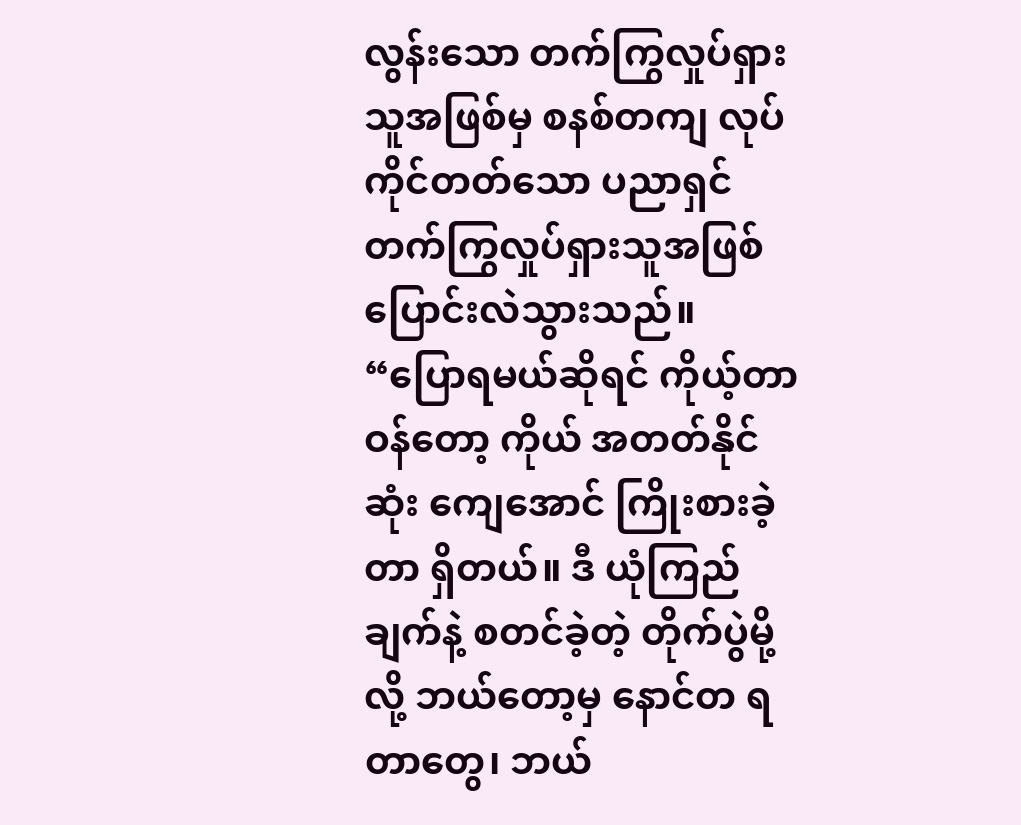လွန်းသော တက်ကြွလှုပ်ရှားသူအဖြစ်မှ စနစ်တကျ လုပ်ကိုင်တတ်သော ပညာရှင် တက်ကြွလှုပ်ရှားသူအဖြစ် ပြောင်းလဲသွားသည်။
“ပြောရမယ်ဆိုရင် ကိုယ့်တာဝန်တော့ ကိုယ် အတတ်နိုင်ဆုံး ကျေအောင် ကြိုးစားခဲ့တာ ရှိတယ်။ ဒီ ယုံကြည်ချက်နဲ့ စတင်ခဲ့တဲ့ တိုက်ပွဲမို့လို့ ဘယ်တော့မှ နောင်တ ရတာတွေ၊ ဘယ်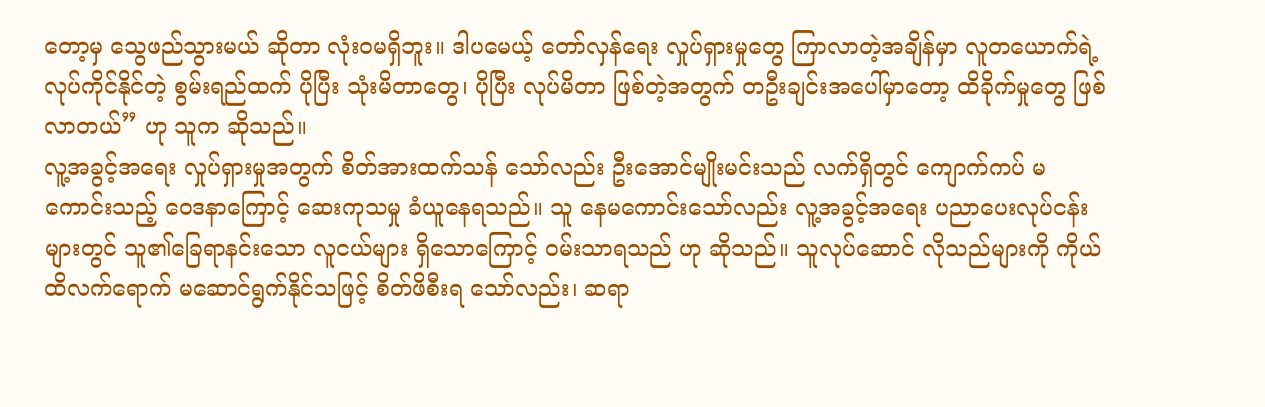တော့မှ သွေဖည်သွားမယ် ဆိုတာ လုံးဝမရှိဘူး။ ဒါပမေယ့် တော်လှန်ရေး လှုပ်ရှားမှုတွေ ကြာလာတဲ့အချိန်မှာ လူတယောက်ရဲ့ လုပ်ကိုင်နိုင်တဲ့ စွမ်းရည်ထက် ပိုပြီး သုံးမိတာတွေ၊ ပိုပြီး လုပ်မိတာ ဖြစ်တဲ့အတွက် တဦးချင်းအပေါ်မှာတော့ ထိခိုက်မှုတွေ ဖြစ်လာတယ်” ဟု သူက ဆိုသည်။
လူ့အခွင့်အရေး လှုပ်ရှားမှုအတွက် စိတ်အားထက်သန် သော်လည်း ဦးအောင်မျိုးမင်းသည် လက်ရှိတွင် ကျောက်ကပ် မကောင်းသည့် ဝေဒနာကြောင့် ဆေးကုသမှု ခံယူနေရသည်။ သူ နေမကောင်းသော်လည်း လူ့အခွင့်အရေး ပညာပေးလုပ်ငန်းများတွင် သူ၏ခြေရာနင်းသော လူငယ်များ ရှိသောကြောင့် ဝမ်းသာရသည် ဟု ဆိုသည်။ သူလုပ်ဆောင် လိုသည်များကို ကိုယ်ထိလက်ရောက် မဆောင်ရွက်နိုင်သဖြင့် စိတ်ဖိစီးရ သော်လည်း၊ ဆရာ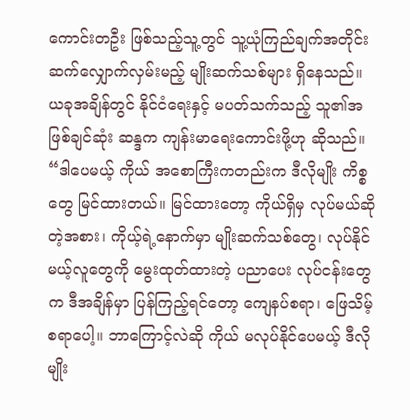ကောင်းတဦး ဖြစ်သည့်သူ့တွင် သူ့ယုံကြည်ချက်အတိုင်း ဆက်လျှောက်လှမ်းမည့် မျိုးဆက်သစ်များ ရှိနေသည်။
ယခုအချိန်တွင် နိုင်ငံရေးနှင့် မပတ်သက်သည့် သူ၏အဖြစ်ချင်ဆုံး ဆန္ဒက ကျန်းမာရေးကောင်းဖို့ဟု ဆိုသည်။
“ဒါပေမယ့် ကိုယ် အစောကြီးကတည်းက ဒီလိုမျိုး ကိစ္စတွေ မြင်ထားတယ်။ မြင်ထားတော့ ကိုယ်ရှိမှ လုပ်မယ်ဆိုတဲ့အစား၊ ကိုယ့်ရဲ့နောက်မှာ မျိုးဆက်သစ်တွေ၊ လုပ်နိုင်မယ့်လူတွေကို မွေးထုတ်ထားတဲ့ ပညာပေး လုပ်ငန်းတွေက ဒီအချိန်မှာ ပြန်ကြည့်ရင်တော့ ကျေနပ်စရာ၊ ဖြေသိမ့်စရာပေါ့။ ဘာကြောင့်လဲဆို ကိုယ် မလုပ်နိုင်ပေမယ့် ဒီလိုမျိုး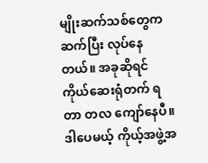မျိုးဆက်သစ်တွေက ဆက်ပြီး လုပ်နေတယ်။ အခုဆိုရင် ကိုယ်ဆေးရုံတက် ရတာ တလ ကျော်နေပီ။ ဒါပေမယ့် ကိုယ့်အဖွဲ့အ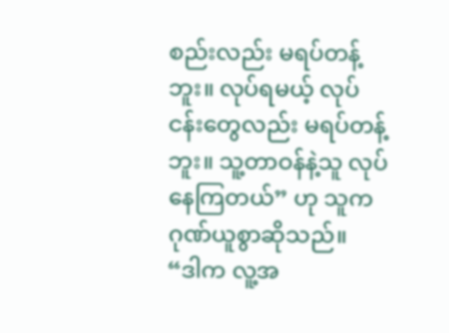စည်းလည်း မရပ်တန့်ဘူး။ လုပ်ရမယ့် လုပ်ငန်းတွေလည်း မရပ်တန့်ဘူး။ သူ့တာဝန်နဲ့သူ လုပ်နေကြတယ်” ဟု သူက ဂုဏ်ယူစွာဆိုသည်။
“ဒါက လူ့အ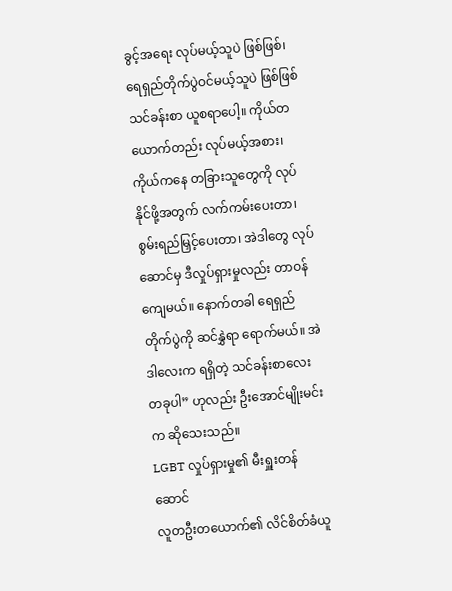ခွင့်အရေး လုပ်မယ့်သူပဲ ဖြစ်ဖြစ်၊ ရေရှည်တိုက်ပွဲဝင်မယ့်သူပဲ ဖြစ်ဖြစ် သင်ခန်းစာ ယူစရာပေါ့။ ကိုယ်တယောက်တည်း လုပ်မယ့်အစား၊ ကိုယ်ကနေ တခြားသူတွေကို လုပ်နိုင်ဖို့အတွက် လက်ကမ်းပေးတာ၊ စွမ်းရည်မြှင့်ပေးတာ၊ အဲဒါတွေ လုပ်ဆောင်မှ ဒီလှုပ်ရှားမှုလည်း တာဝန်ကျေမယ်။ နောက်တခါ ရေရှည်တိုက်ပွဲကို ဆင်နွှဲရာ ရောက်မယ်။ အဲဒါလေးက ရရှိတဲ့ သင်ခန်းစာလေး တခုပါ” ဟုလည်း ဦးအောင်မျိုးမင်းက ဆိုသေးသည်။
LGBT လှုပ်ရှားမှု၏ မီးရှူးတန်ဆောင်
လူတဦးတယောက်၏ လိင်စိတ်ခံယူ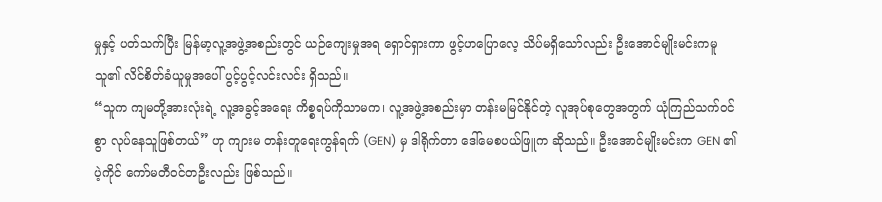မှုနှင့် ပတ်သက်ပြီး မြန်မာ့လူ့အဖွဲ့အစည်းတွင် ယဉ်ကျေးမှုအရ ရှောင်ရှားကာ ဖွင့်ဟပြောလေ့ သိပ်မရှိသော်လည်း ဦးအောင်မျိုးမင်းကမူ သူ၏ လိင်စိတ်ခံယူမှုအပေါ် ပွင့်ပွင့်လင်းလင်း ရှိသည်။
“သူက ကျမတို့အားလုံးရဲ့ လူ့အခွင့်အရေး ကိစ္စရပ်ကိုသာမက၊ လူ့အဖွဲ့အစည်းမှာ တန်းမမြင်နိုင်တဲ့ လူအုပ်စုတွေအတွက် ယုံကြည်သက်ဝင်စွာ လုပ်နေသူဖြစ်တယ်” ဟု ကျားမ တန်းတူရေးကွန်ရက် (GEN) မှ ဒါရိုက်တာ ဒေါ်မေစပယ်ဖြူက ဆိုသည်။ ဦးအောင်မျိုးမင်းက GEN ၏ ပဲ့ကိုင် ကော်မတီဝင်တဦးလည်း ဖြစ်သည်။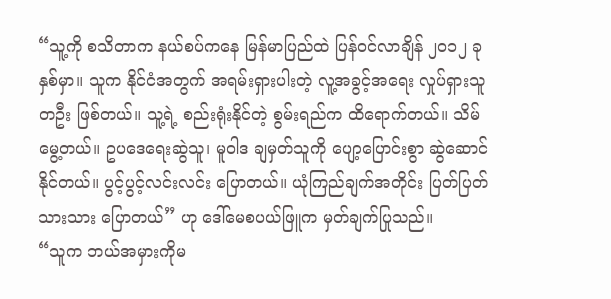“သူ့ကို စသိတာက နယ်စပ်ကနေ မြန်မာပြည်ထဲ ပြန်ဝင်လာချိန် ၂၀၁၂ ခုနှစ်မှာ။ သူက နိုင်ငံအတွက် အရမ်းရှားပါးတဲ့ လူ့အခွင့်အရေး လှုပ်ရှားသူတဦး ဖြစ်တယ်။ သူ့ရဲ့ စည်းရုံးနိုင်တဲ့ စွမ်းရည်က ထိရောက်တယ်။ သိမ်မွေ့တယ်။ ဥပဒေရေးဆွဲသူ၊ မူဝါဒ ချမှတ်သူကို ပျော့ပြောင်းစွာ ဆွဲဆောင်နိုင်တယ်။ ပွင့်ပွင့်လင်းလင်း ပြောတယ်။ ယုံကြည်ချက်အတိုင်း ပြတ်ပြတ်သားသား ပြောတယ်” ဟု ဒေါ်မေစပယ်ဖြူက မှတ်ချက်ပြုသည်။
“သူက ဘယ်အမှားကိုမ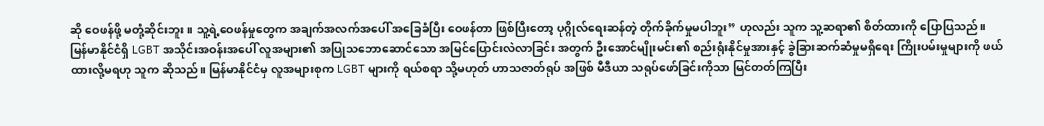ဆို ဝေဖန်ဖို့ မတုံ့ဆိုင်းဘူး။ သူ့ရဲ့ဝေဖန်မှုတွေက အချက်အလက်အပေါ် အခြေခံပြီး ဝေဖန်တာ ဖြစ်ပြီးတော့ ပုဂ္ဂိုလ်ရေးဆန်တဲ့ တိုက်ခိုက်မှုမပါဘူး” ဟုလည်း သူက သူ့ဆရာ၏ စိတ်ထားကို ပြောပြသည်။
မြန်မာနိုင်ငံရှိ LGBT အသိုင်းအဝန်းအပေါ် လူအများ၏ အပြုသဘောဆောင်သော အမြင်ပြောင်းလဲလာခြင်း အတွက် ဦးအောင်မျိုးမင်း၏ စည်းရုံးနိုင်မှုအားနှင့် ခွဲခြားဆက်ဆံမှုမရှိရေး ကြိုးပမ်းမှုများကို ဖယ်ထားလို့မရဟု သူက ဆိုသည်။ မြန်မာနိုင်ငံမှ လူအများစုက LGBT များကို ရယ်စရာ သို့မဟုတ် ဟာသဇာတ်ရုပ် အဖြစ် မီဒီယာ သရုပ်ဖော်ခြင်းကိုသာ မြင်တတ်ကြပြီး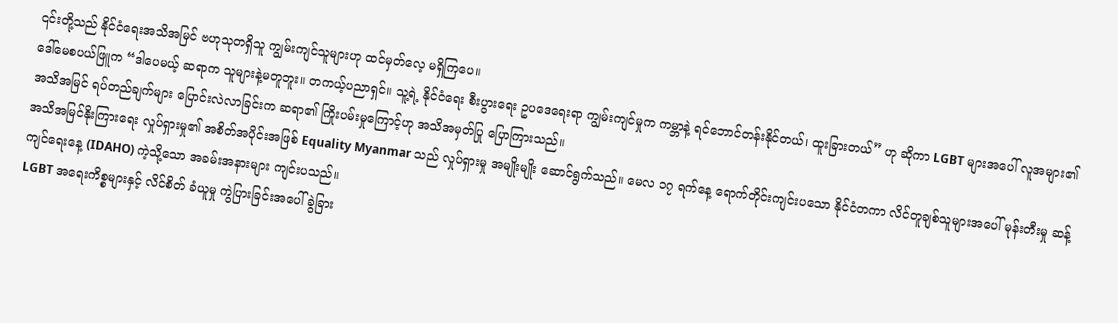၎င်းတို့သည် နိုင်ငံရေးအသိအမြင် ဗဟုသုတရှိသူ ကျွမ်းကျင်သူများဟု ထင်မှတ်လေ့ မရှိကြပေ။
ဒေါ်မေစပယ်ဖြူက “ဒါပေမယ့် ဆရာက သူများနဲ့မတူဘူး။ တကယ့်ပညာရှင်။ သူ့ရဲ့ နိုင်ငံရေး စီးပွားရေး ဥပဒေရေးရာ ကျွမ်းကျင်မှုက ကမ္ဘာနဲ့ ရင်ဘောင်တန်းနိုင်တယ်၊ ထူးခြားတယ်” ဟု ဆိုကာ LGBT များအပေါ် လူအများ၏ အသိအမြင် ရပ်တည်ချက်များ ပြောင်းလဲလာခြင်းက ဆရာ၏ ကြိုးပမ်းမှုကြောင့်ဟု အသိအမှတ်ပြု ပြောကြားသည်။
အသိအမြင်နိုးကြားရေး လှုပ်ရှားမှု၏ အစိတ်အပိုင်းအဖြစ် Equality Myanmar သည် လှုပ်ရှားမှု အမျိုးမျိုး ဆောင်ရွက်သည်။ မေလ ၁၇ ရက်နေ့ ရောက်တိုင်းကျင်းပသော နိုင်ငံတကာ လိင်တူချစ်သူများအပေါ် မုန်းတီးမှု ဆန့်ကျင်ရေးနေ့ (IDAHO) ကဲ့သို့သော အခမ်းအနားများ ကျင်းပသည်။
LGBT အရေးကိစ္စများနှင့် လိင်စိတ် ခံယူမှု ကွဲပြားခြင်းအပေါ် ခွဲခြား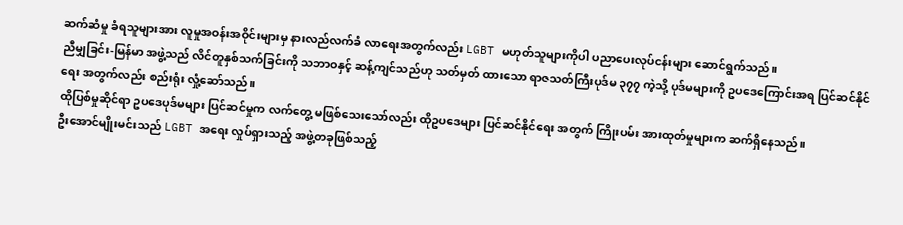ဆက်ဆံမှု ခံရသူများအား လူမှုအဝန်းအဝိုင်းများမှ နားလည်လက်ခံ လာရေးအတွက်လည်း LGBT မဟုတ်သူများကိုပါ ပညာပေးလုပ်ငန်းများ ဆောင်ရွက်သည်။
ညီမျှခြင်း-မြန်မာ အဖွဲ့သည် လိင်တူနှစ်သက်ခြင်းကို သဘာဝနှင့် ဆန့်ကျင်သည်ဟု သတ်မှတ် ထားသော ရာဇသတ်ကြီးပုဒ်မ ၃၇၇ ကဲ့သို့ ပုဒ်မများကို ဥပဒေကြောင်းအရ ပြင်ဆင်နိုင်ရေး အတွက်လည်း စည်းရုံး လှုံ့ဆော်သည်။
ထိုပြစ်မှုဆိုင်ရာ ဥပဒေပုဒ်မများ ပြင်ဆင်မှုက လက်တွေ့ မဖြစ်သေးသော်လည်း ထိုဥပဒေများ ပြင်ဆင်နိုင်ရေး အတွက် ကြိုးပမ်း အားထုတ်မှုများက ဆက်ရှိနေသည်။
ဦးအောင်မျိုးမင်းသည် LGBT အရေး လှုပ်ရှားသည့် အဖွဲ့တခုဖြစ်သည့်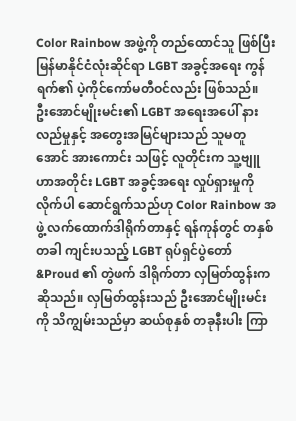Color Rainbow အဖွဲ့ကို တည်ထောင်သူ ဖြစ်ပြီး မြန်မာနိုင်ငံလုံးဆိုင်ရာ LGBT အခွင့်အရေး ကွန်ရက်၏ ပဲ့ကိုင်ကော်မတီဝင်လည်း ဖြစ်သည်။
ဦးအောင်မျိုးမင်း၏ LGBT အရေးအပေါ် နားလည်မှုနှင့် အတွေးအမြင်များသည် သူမတူအောင် အားကောင်း သဖြင့် လူတိုင်းက သူ့ဗျူဟာအတိုင်း LGBT အခွင့်အရေး လှုပ်ရှားမှုကို လိုက်ပါ ဆောင်ရွက်သည်ဟု Color Rainbow အဖွဲ့ လက်ထောက်ဒါရိုက်တာနှင့် ရန်ကုန်တွင် တနှစ်တခါ ကျင်းပသည့် LGBT ရုပ်ရှင်ပွဲတော် &Proud ၏ တွဲဖက် ဒါရိုက်တာ လှမြတ်ထွန်းက ဆိုသည်။ လှမြတ်ထွန်းသည် ဦးအောင်မျိုးမင်းကို သိကျွမ်းသည်မှာ ဆယ်စုနှစ် တခုနီးပါး ကြာ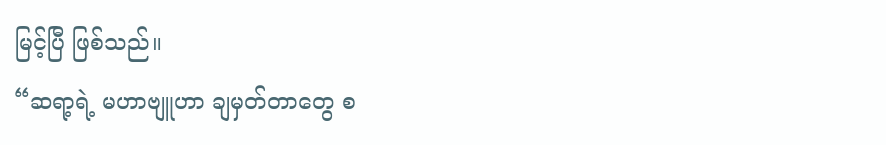မြင့်ပြီ ဖြစ်သည်။
“ဆရာ့ရဲ့ မဟာဗျူဟာ ချမှတ်တာတွေ စ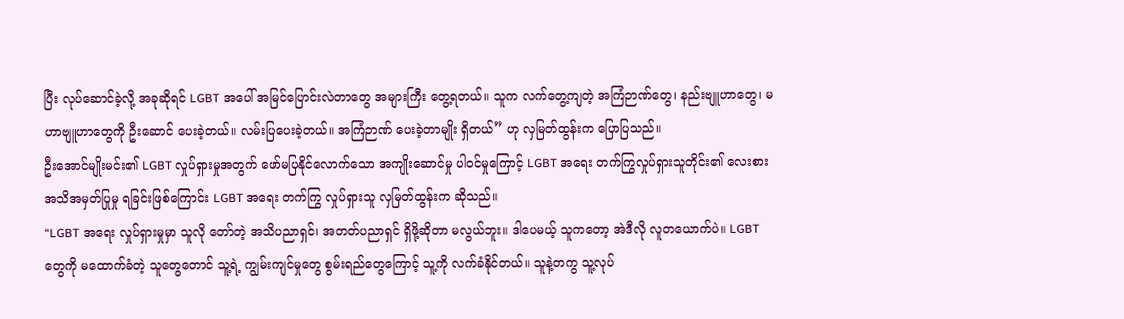ပြီး လုပ်ဆောင်ခဲ့လို့ အခုဆိုရင် LGBT အပေါ် အမြင်ပြောင်းလဲတာတွေ အများကြီး တွေ့ရတယ်။ သူက လက်တွေ့ကျတဲ့ အကြံဉာဏ်တွေ၊ နည်းဗျူဟာတွေ၊ မဟာဗျူဟာတွေကို ဦးဆောင် ပေးခဲ့တယ်။ လမ်းပြပေးခဲ့တယ်။ အကြံဉာဏ် ပေးခဲ့တာမျိုး ရှိတယ်” ဟု လှမြတ်ထွန်းက ပြောပြသည်။
ဦးအောင်မျိုးမင်း၏ LGBT လှုပ်ရှားမှုအတွက် ဖော်မပြနိုင်လောက်သော အကျိုးဆောင်မှု ပါဝင်မှုကြောင့် LGBT အရေး တက်ကြွလှုပ်ရှားသူတိုင်း၏ လေးစား အသိအမှတ်ပြုမှု ရခြင်းဖြစ်ကြောင်း LGBT အရေး တက်ကြွ လှုပ်ရှားသူ လှမြတ်ထွန်းက ဆိုသည်။
“LGBT အရေး လှုပ်ရှားမှုမှာ သူလို တော်တဲ့ အသိပညာရှင်၊ အတတ်ပညာရှင် ရှိဖို့ဆိုတာ မလွယ်ဘူး။ ဒါပေမယ့် သူကတော့ အဲဒီလို လူတယောက်ပဲ။ LGBT တွေကို မထောက်ခံတဲ့ သူတွေတောင် သူ့ရဲ့ ကျွမ်းကျင်မှုတွေ စွမ်းရည်တွေကြောင့် သူ့ကို လက်ခံနိုင်တယ်။ သူနဲ့တကွ သူ့လုပ်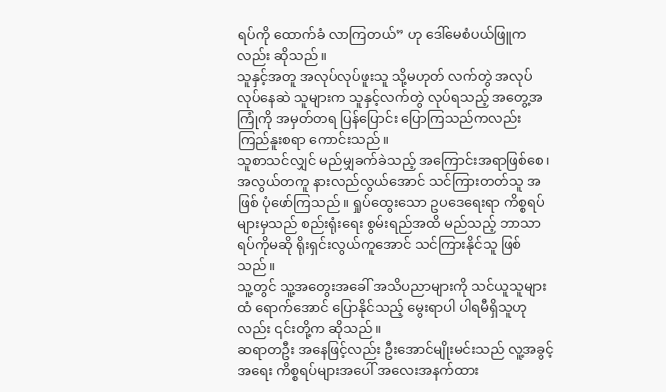ရပ်ကို ထောက်ခံ လာကြတယ်” ဟု ဒေါ်မေစံပယ်ဖြူကလည်း ဆိုသည်။
သူနှင့်အတူ အလုပ်လုပ်ဖူးသူ သို့မဟုတ် လက်တွဲ အလုပ်လုပ်နေဆဲ သူများက သူနှင့်လက်တွဲ လုပ်ရသည့် အတွေ့အကြုံကို အမှတ်တရ ပြန်ပြောင်း ပြောကြသည်ကလည်း ကြည်နူးစရာ ကောင်းသည်။
သူစာသင်လျှင် မည်မျှခက်ခဲသည့် အကြောင်းအရာဖြစ်စေ၊ အလွယ်တကူ နားလည်လွယ်အောင် သင်ကြားတတ်သူ အဖြစ် ပုံဖော်ကြသည်။ ရှုပ်ထွေးသော ဥပဒေရေးရာ ကိစ္စရပ်များမှသည် စည်းရုံးရေး စွမ်းရည်အထိ မည်သည့် ဘာသာရပ်ကိုမဆို ရိုးရှင်းလွယ်ကူအောင် သင်ကြားနိုင်သူ ဖြစ်သည်။
သူ့တွင် သူ့အတွေးအခေါ် အသိပညာများကို သင်ယူသူများထံ ရောက်အောင် ပြောနိုင်သည့် မွေးရာပါ ပါရမီရှိသူဟုလည်း ၎င်းတို့က ဆိုသည်။
ဆရာတဦး အနေဖြင့်လည်း ဦးအောင်မျိုးမင်းသည် လူ့အခွင့်အရေး ကိစ္စရပ်များအပေါ် အလေးအနက်ထား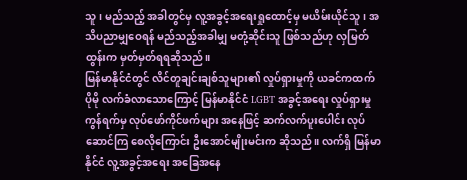သူ၊ မည်သည့် အခါတွင်မှ လူ့အခွင့်အရေးရှုထောင့်မှ မယိမ်းယိုင်သူ၊ အသိပညာမျှဝေရန် မည်သည့်အခါမျှ မတုံ့ဆိုင်းသူ ဖြစ်သည်ဟု လှမြတ်ထွန်းက မှတ်မှတ်ရရဆိုသည်။
မြန်မာနိုင်ငံတွင် လိင်တူချင်းချစ်သူများ၏ လှုပ်ရှားမှုကို ယခင်ကထက် ပိုမို လက်ခံလာသောကြောင့် မြန်မာနိုင်ငံ LGBT အခွင့်အရေး လှုပ်ရှားမှုကွန်ရက်မှ လုပ်ဖော်ကိုင်ဖက်များ အနေဖြင့် ဆက်လက်ပူးပေါင်း လုပ်ဆောင်ကြ စေလိုကြောင်း ဦးအောင်မျိုးမင်းက ဆိုသည်။ လက်ရှိ မြန်မာနိုင်ငံ လူ့အခွင့်အရေး အခြေအနေ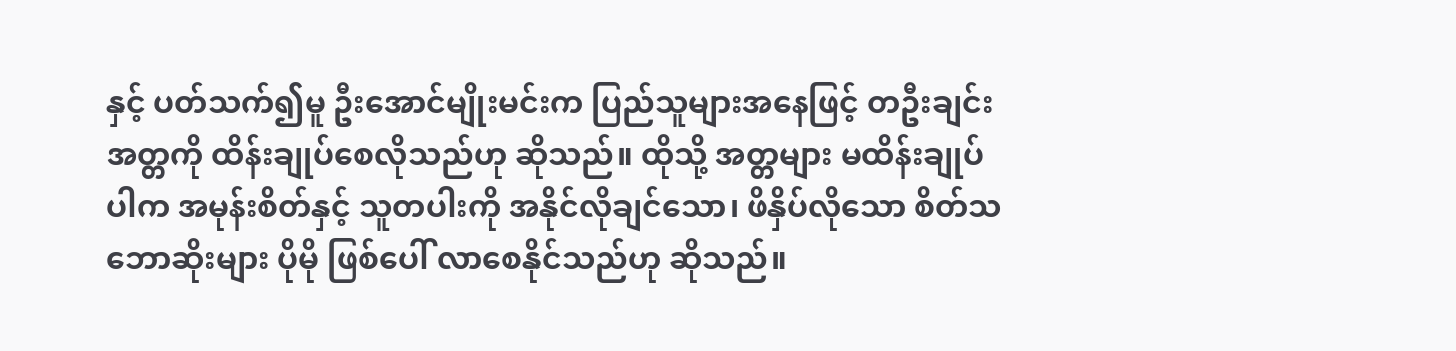နှင့် ပတ်သက်၍မူ ဦးအောင်မျိုးမင်းက ပြည်သူများအနေဖြင့် တဦးချင်း အတ္တကို ထိန်းချုပ်စေလိုသည်ဟု ဆိုသည်။ ထိုသို့ အတ္တများ မထိန်းချုပ်ပါက အမုန်းစိတ်နှင့် သူတပါးကို အနိုင်လိုချင်သော၊ ဖိနှိပ်လိုသော စိတ်သဘောဆိုးများ ပိုမို ဖြစ်ပေါ် လာစေနိုင်သည်ဟု ဆိုသည်။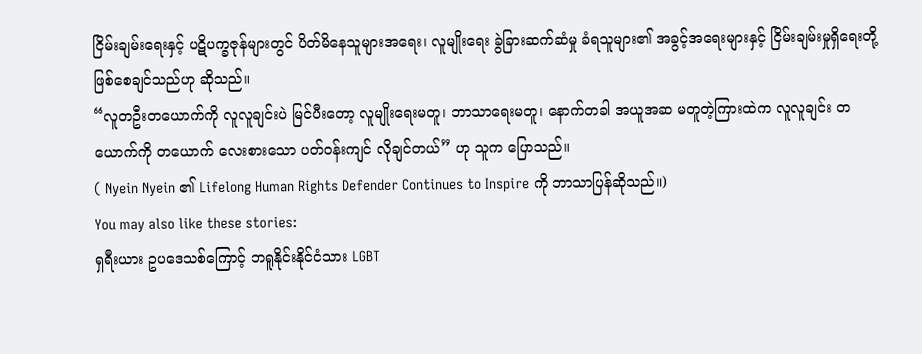ငြိမ်းချမ်းရေးနှင့် ပဋိပက္ခဇုန်များတွင် ပိတ်မိနေသူများအရေး၊ လူမျိုးရေး ခွဲခြားဆက်ဆံမှု ခံရသူများ၏ အခွင့်အရေးများနှင့် ငြိမ်းချမ်းမှုရှိရေးတို့ ဖြစ်စေချင်သည်ဟု ဆိုသည်။
“လူတဦးတယောက်ကို လူလူချင်းပဲ မြင်ပီးတော့ လူမျိုးရေးမတူ၊ ဘာသာရေးမတူ၊ နောက်တခါ အယူအဆ မတူတဲ့ကြားထဲက လူလူချင်း တယောက်ကို တယောက် လေးစားသော ပတ်ဝန်းကျင် လိုချင်တယ်” ဟု သူက ပြောသည်။
( Nyein Nyein ၏ Lifelong Human Rights Defender Continues to Inspire ကို ဘာသာပြန်ဆိုသည်။)
You may also like these stories:
ရှရီးယား ဥပဒေသစ်ကြောင့် ဘရူနိုင်းနိုင်ငံသား LGBT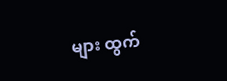များ ထွက်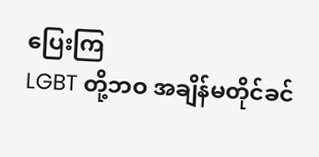ပြေးကြ
LGBT တို့ဘဝ အချိန်မတိုင်ခင်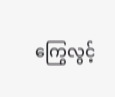ကြွေလွင့်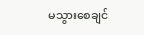မသွားစေချင်